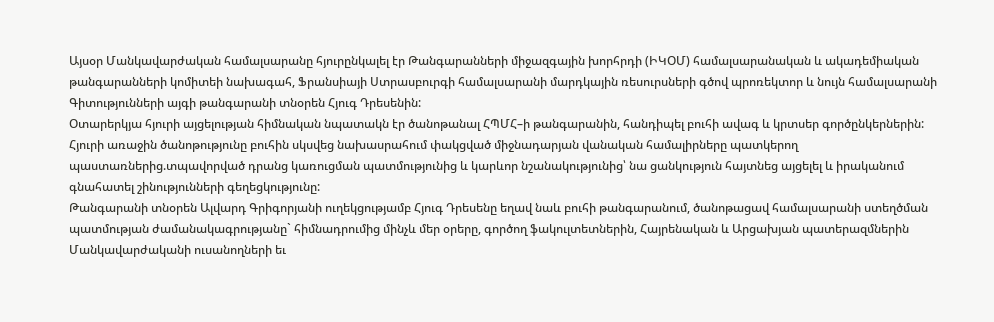Այսօր Մանկավարժական համալսարանը հյուրընկալել էր Թանգարանների միջազգային խորհրդի (ԻԿՕՄ) համալսարանական և ակադեմիական թանգարանների կոմիտեի նախագահ, Ֆրանսիայի Ստրասբուրգի համալսարանի մարդկային ռեսուրսների գծով պրոռեկտոր և նույն համալսարանի Գիտությունների այգի թանգարանի տնօրեն Հյուգ Դրեսենին:
Օտարերկյա հյուրի այցելության հիմնական նպատակն էր ծանոթանալ ՀՊՄՀ–ի թանգարանին, հանդիպել բուհի ավագ և կրտսեր գործընկերներին:
Հյուրի առաջին ծանոթությունը բուհին սկսվեց նախասրահում փակցված միջնադարյան վանական համալիրները պատկերող պաստառներից.տպավորված դրանց կառուցման պատմությունից և կարևոր նշանակությունից՝ նա ցանկություն հայտնեց այցելել և իրականում գնահատել շինությունների գեղեցկությունը:
Թանգարանի տնօրեն Ալվարդ Գրիգորյանի ուղեկցությամբ Հյուգ Դրեսենը եղավ նաև բուհի թանգարանում, ծանոթացավ համալսարանի ստեղծման պատմության ժամանակագրությանը` հիմնադրումից մինչև մեր օրերը, գործող ֆակուլտետներին, Հայրենական և Արցախյան պատերազմներին Մանկավարժականի ուսանողների եւ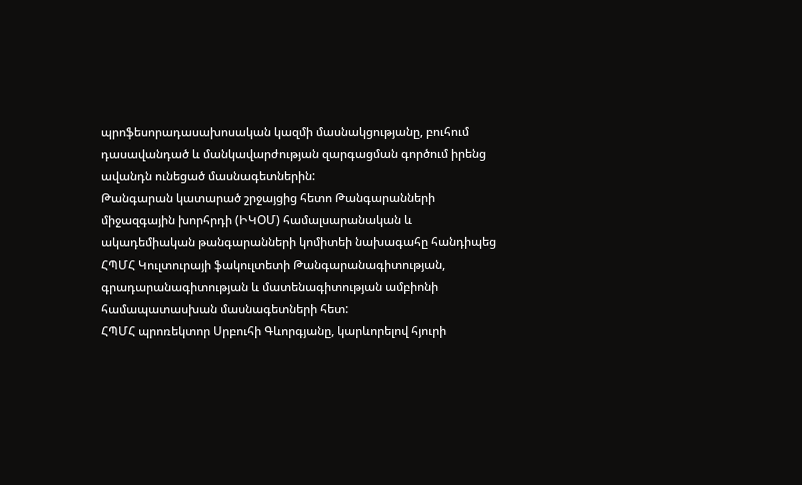պրոֆեսորադասախոսական կազմի մասնակցությանը, բուհում դասավանդած և մանկավարժության զարգացման գործում իրենց ավանդն ունեցած մասնագետներին:
Թանգարան կատարած շրջայցից հետո Թանգարանների միջազգային խորհրդի (ԻԿՕՄ) համալսարանական և ակադեմիական թանգարանների կոմիտեի նախագահը հանդիպեց ՀՊՄՀ Կուլտուրայի ֆակուլտետի Թանգարանագիտության, գրադարանագիտության և մատենագիտության ամբիոնի համապատասխան մասնագետների հետ:
ՀՊՄՀ պրոռեկտոր Սրբուհի Գևորգյանը, կարևորելով հյուրի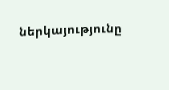ներկայությունը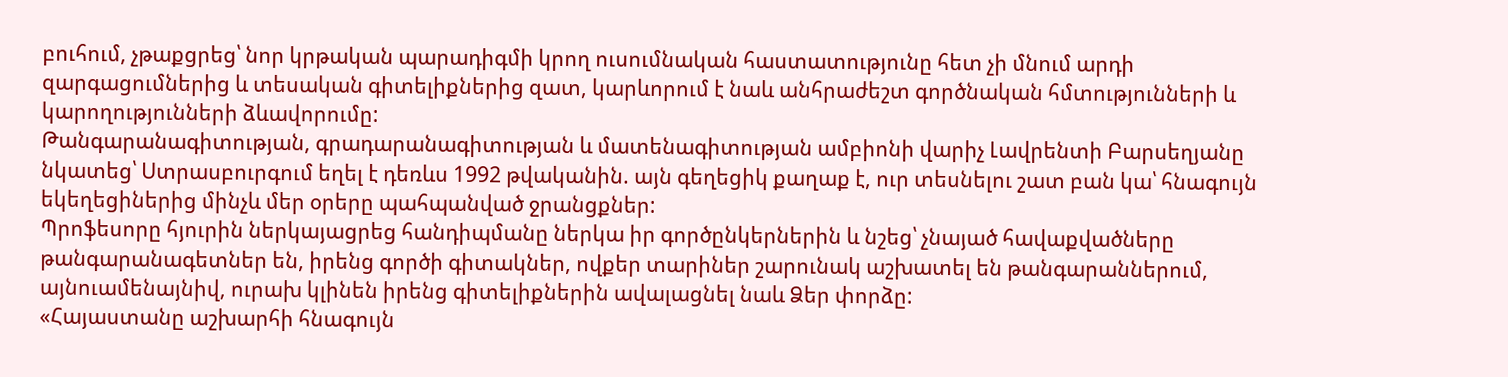բուհում, չթաքցրեց՝ նոր կրթական պարադիգմի կրող ուսումնական հաստատությունը հետ չի մնում արդի զարգացումներից և տեսական գիտելիքներից զատ, կարևորում է նաև անհրաժեշտ գործնական հմտությունների և կարողությունների ձևավորումը:
Թանգարանագիտության, գրադարանագիտության և մատենագիտության ամբիոնի վարիչ Լավրենտի Բարսեղյանը նկատեց՝ Ստրասբուրգում եղել է դեռևս 1992 թվականին. այն գեղեցիկ քաղաք է, ուր տեսնելու շատ բան կա՝ հնագույն եկեղեցիներից մինչև մեր օրերը պահպանված ջրանցքներ:
Պրոֆեսորը հյուրին ներկայացրեց հանդիպմանը ներկա իր գործընկերներին և նշեց՝ չնայած հավաքվածները թանգարանագետներ են, իրենց գործի գիտակներ, ովքեր տարիներ շարունակ աշխատել են թանգարաններում, այնուամենայնիվ, ուրախ կլինեն իրենց գիտելիքներին ավալացնել նաև Ձեր փորձը:
«Հայաստանը աշխարհի հնագույն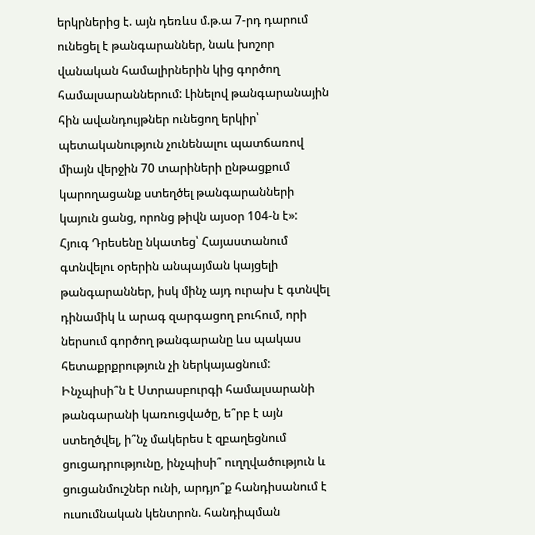երկրներից է. այն դեռևս մ.թ.ա 7-րդ դարում ունեցել է թանգարաններ, նաև խոշոր վանական համալիրներին կից գործող համալսարաններում: Լինելով թանգարանային հին ավանդույթներ ունեցող երկիր՝ պետականություն չունենալու պատճառով միայն վերջին 70 տարիների ընթացքում կարողացանք ստեղծել թանգարանների կայուն ցանց, որոնց թիվն այսօր 104-ն է»:
Հյուգ Դրեսենը նկատեց՝ Հայաստանում գտնվելու օրերին անպայման կայցելի թանգարաններ, իսկ մինչ այդ ուրախ է գտնվել դինամիկ և արագ զարգացող բուհում, որի ներսում գործող թանգարանը ևս պակաս հետաքրքրություն չի ներկայացնում:
Ինչպիսի՞ն է Ստրասբուրգի համալսարանի թանգարանի կառուցվածը, ե՞րբ է այն ստեղծվել, ի՞նչ մակերես է զբաղեցնում ցուցադրությունը, ինչպիսի՞ ուղղվածություն և ցուցանմուշներ ունի, արդյո՞ք հանդիսանում է ուսումնական կենտրոն. հանդիպման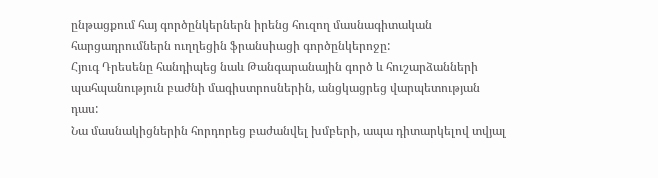ընթացքում հայ գործընկերներն իրենց հուզող մասնագիտական հարցադրումներն ուղղեցին ֆրանսիացի գործընկերոջը:
Հյուգ Դրեսենը հանդիպեց նաև Թանգարանային գործ և հուշարձանների պահպանություն բաժնի մագիստրոսներին, անցկացրեց վարպետության դաս:
Նա մասնակիցներին հորդորեց բաժանվել խմբերի, ապա դիտարկելով տվյալ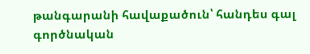թանգարանի հավաքածուն՝ հանդես գալ գործնական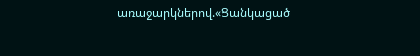առաջարկներով.«Ցանկացած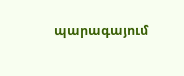պարագայում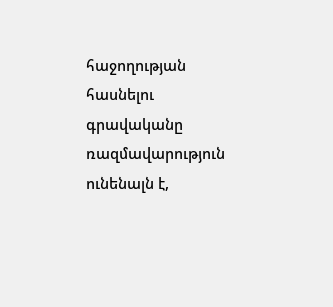հաջողության հասնելու գրավականը ռազմավարություն ունենալն է,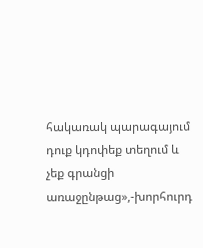հակառակ պարագայում դուք կդոփեք տեղում և չեք գրանցի առաջընթաց»,-խորհուրդ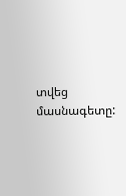տվեց մասնագետը: